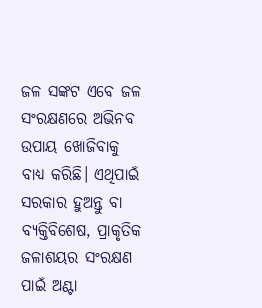ଜଳ ସଙ୍କଟ ଏବେ ଜଳ ସଂରକ୍ଷଣରେ ଅଭିନବ ଉପାୟ ଖୋଜିବାକୁ ବାଧ୍ୟ କରିଛି। ଏଥିପାଇଁ ସରକାର ହୁଅନ୍ତୁ ବା ବ୍ୟକ୍ତିବିଶେଷ, ପ୍ରାକୃତିକ ଜଳାଶୟର ସଂରକ୍ଷଣ ପାଇଁ ଅଣ୍ଟା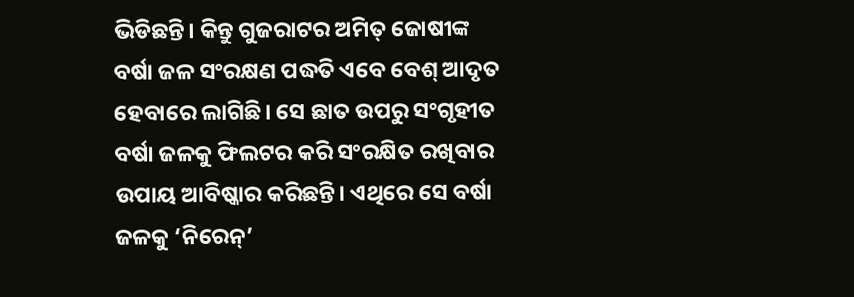ଭିଡିଛନ୍ତି। କିନ୍ତୁ ଗୁଜରାଟର ଅମିତ୍ ଜୋଷୀଙ୍କ ବର୍ଷା ଜଳ ସଂରକ୍ଷଣ ପଦ୍ଧତି ଏବେ ବେଶ୍ ଆଦୃତ ହେବାରେ ଲାଗିଛି। ସେ ଛାତ ଉପରୁ ସଂଗୃହୀତ ବର୍ଷା ଜଳକୁ ଫିଲଟର କରି ସଂରକ୍ଷିତ ରଖିବାର ଉପାୟ ଆବିଷ୍କାର କରିଛନ୍ତି। ଏଥିରେ ସେ ବର୍ଷା ଜଳକୁ ‘ନିରେନ୍’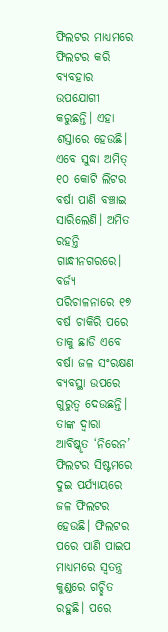ଫିଲଟର ମାଧ୍ୟମରେ ଫିଲଟର କରି ବ୍ୟବହାର ଉପଯୋଗୀ କରୁଛନ୍ତି। ଏହା ଶସ୍ତାରେ ହେଉଛି। ଏବେ ସୁଦ୍ଧା ଅମିତ୍ ୧୦ କୋଟି ଲିଟର ବର୍ଷା ପାଣି ବଞ୍ଚାଇ ସାରିଲେଣି। ଅମିତ ରହନ୍ତି ଗାନ୍ଧୀନଗରରେ। ବର୍ଜ୍ୟ ପରିଚାଳନାରେ ୧୭ ବର୍ଷ ଚାକିରି ପରେ ତାକୁ ଛାଡି ଏବେ ବର୍ଷା ଜଳ ସଂରକ୍ଷଣ ବ୍ୟବସ୍ଥା ଉପରେ ଗୁରୁତ୍ୱ ଦେଉଛନ୍ତି। ତାଙ୍କ ଦ୍ୱାରା ଆବିଷ୍କୃତ ‘ନିରେନ’ ଫିଲଟର ସିଷ୍ଟମରେ ଦୁଇ ପର୍ଯ୍ୟାୟରେ ଜଳ ଫିଲଟର ହେଉଛି। ଫିଲଟର ପରେ ପାଣି ପାଇପ ମାଧ୍ୟମରେ ସ୍ବତନ୍ତ୍ର କୁଣ୍ଡରେ ଗଚ୍ଛିତ ରହୁଛି। ପରେ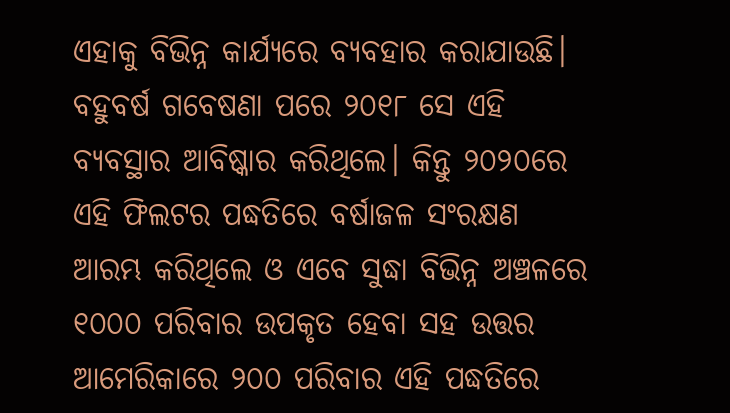ଏହାକୁ ବିଭିନ୍ନ କାର୍ଯ୍ୟରେ ବ୍ୟବହାର କରାଯାଉଛି। ବହୁବର୍ଷ ଗବେଷଣା ପରେ ୨୦୧୮ ସେ ଏହି ବ୍ୟବସ୍ଥାର ଆବିଷ୍କାର କରିଥିଲେ। କିନ୍ତୁ ୨୦୨୦ରେ ଏହି ଫିଲଟର ପଦ୍ଧତିରେ ବର୍ଷାଜଳ ସଂରକ୍ଷଣ ଆରମ୍ଭ କରିଥିଲେ ଓ ଏବେ ସୁଦ୍ଧା ବିଭିନ୍ନ ଅଞ୍ଚଳରେ ୧୦୦୦ ପରିବାର ଉପକୃତ ହେବା ସହ ଉତ୍ତର ଆମେରିକାରେ ୨୦୦ ପରିବାର ଏହି ପଦ୍ଧତିରେ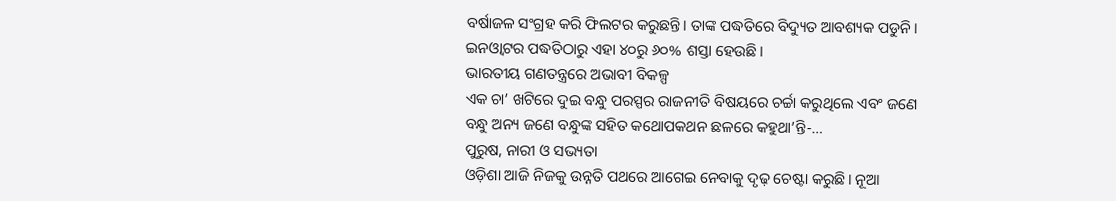ବର୍ଷାଜଳ ସଂଗ୍ରହ କରି ଫିଲଟର କରୁଛନ୍ତି। ତାଙ୍କ ପଦ୍ଧତିରେ ବିଦ୍ୟୁତ ଆବଶ୍ୟକ ପଡୁନି। ଇନଓ୍ବାଟର ପଦ୍ଧତିଠାରୁ ଏହା ୪୦ରୁ ୬୦% ଶସ୍ତା ହେଉଛି।
ଭାରତୀୟ ଗଣତନ୍ତ୍ରରେ ଅଭାବୀ ବିକଳ୍ପ
ଏକ ଚା’ ଖଟିରେ ଦୁଇ ବନ୍ଧୁ ପରସ୍ପର ରାଜନୀତି ବିଷୟରେ ଚର୍ଚ୍ଚା କରୁଥିଲେ ଏବଂ ଜଣେ ବନ୍ଧୁ ଅନ୍ୟ ଜଣେ ବନ୍ଧୁଙ୍କ ସହିତ କଥୋପକଥନ ଛଳରେ କହୁଥା’ନ୍ତି-…
ପୁରୁଷ, ନାରୀ ଓ ସଭ୍ୟତା
ଓଡ଼ିଶା ଆଜି ନିଜକୁ ଉନ୍ନତି ପଥରେ ଆଗେଇ ନେବାକୁ ଦୃଢ଼ ଚେଷ୍ଟା କରୁଛି। ନୂଆ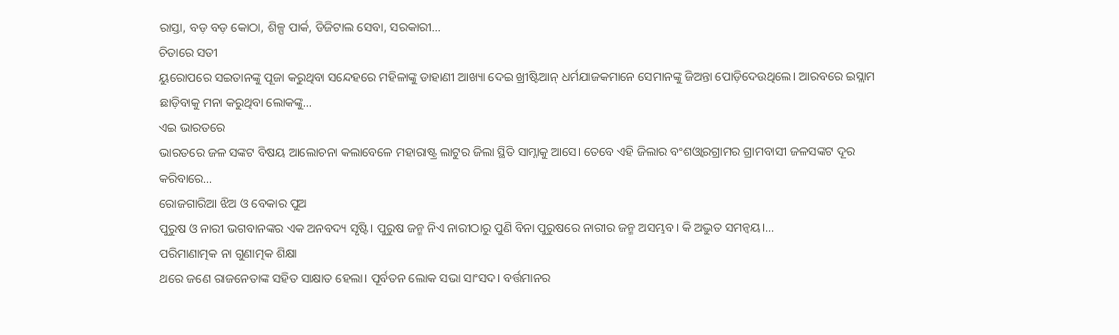ରାସ୍ତା, ବଡ଼ ବଡ଼ କୋଠା, ଶିଳ୍ପ ପାର୍କ, ଡିଜିଟାଲ ସେବା, ସରକାରୀ…
ଚିତାରେ ସତୀ
ୟୁରୋପରେ ସଇତାନଙ୍କୁ ପୂଜା କରୁଥିବା ସନ୍ଦେହରେ ମହିଳାଙ୍କୁ ଡାହାଣୀ ଆଖ୍ୟା ଦେଇ ଖ୍ରୀଷ୍ଟିଆନ୍ ଧର୍ମଯାଜକମାନେ ସେମାନଙ୍କୁ ଜିଅନ୍ତା ପୋଡ଼ିଦେଉଥିଲେ। ଆରବରେ ଇସ୍ଲାମ ଛାଡ଼ିବାକୁ ମନା କରୁଥିବା ଲୋକଙ୍କୁ…
ଏଇ ଭାରତରେ
ଭାରତରେ ଜଳ ସଙ୍କଟ ବିଷୟ ଆଲୋଚନା କଲାବେଳେ ମହାରାଷ୍ଟ୍ର ଲାଟୁର ଜିଲା ସ୍ଥିତି ସାମ୍ନାକୁ ଆସେ। ତେବେ ଏହି ଜିଲାର ବଂଶଓ୍ବାରଗ୍ରାମର ଗ୍ରାମବାସୀ ଜଳସଙ୍କଟ ଦୂର କରିବାରେ…
ରୋଜଗାରିଆ ଝିଅ ଓ ବେକାର ପୁଅ
ପୁରୁଷ ଓ ନାରୀ ଭଗବାନଙ୍କର ଏକ ଅନବଦ୍ୟ ସୃଷ୍ଟି। ପୁରୁଷ ଜନ୍ମ ନିଏ ନାରୀଠାରୁ ପୁଣି ବିନା ପୁରୁଷରେ ନାରୀର ଜନ୍ମ ଅସମ୍ଭବ। କି ଅଦ୍ଭୁତ ସମନ୍ବୟ।…
ପରିମାଣାତ୍ମକ ନା ଗୁଣାତ୍ମକ ଶିକ୍ଷା
ଥରେ ଜଣେ ରାଜନେତାଙ୍କ ସହିତ ସାକ୍ଷାତ ହେଲା। ପୂର୍ବତନ ଲୋକ ସଭା ସାଂସଦ। ବର୍ତ୍ତମାନର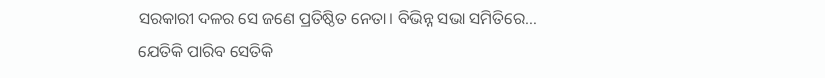ସରକାରୀ ଦଳର ସେ ଜଣେ ପ୍ରତିଷ୍ଠିତ ନେତା। ବିଭିନ୍ନ ସଭା ସମିତିରେ…
ଯେତିକି ପାରିବ ସେତିକି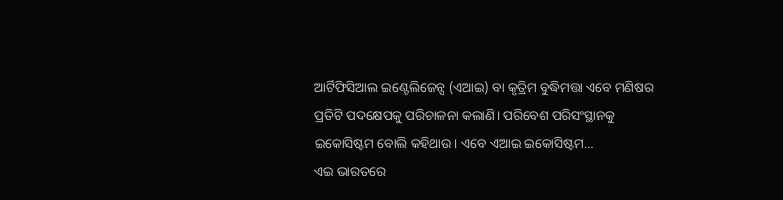ଆର୍ଟିଫିସିଆଲ ଇଣ୍ଟେଲିଜେନ୍ସ (ଏଆଇ) ବା କୃତ୍ରିମ ବୁଦ୍ଧିମତ୍ତା ଏବେ ମଣିଷର ପ୍ରତିଟି ପଦକ୍ଷେପକୁ ପରିଚାଳନା କଲାଣି। ପରିବେଶ ପରିସଂସ୍ଥାନକୁ ଇକୋସିଷ୍ଟମ ବୋଲି କହିଥାଉ। ଏବେ ଏଆଇ ଇକୋସିଷ୍ଟମ…
ଏଇ ଭାରତରେ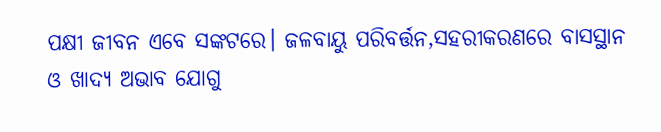ପକ୍ଷୀ ଜୀବନ ଏବେ ସଙ୍କଟରେ। ଜଳବାୟୁ ପରିବର୍ତ୍ତନ,ସହରୀକରଣରେ ବାସସ୍ଥାନ ଓ ଖାଦ୍ୟ ଅଭାବ ଯୋଗୁ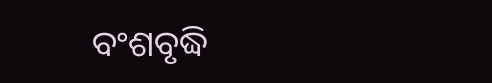ବଂଶବୃଦ୍ଧି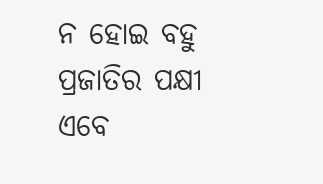ନ ହୋଇ ବହୁ ପ୍ରଜାତିର ପକ୍ଷୀ ଏବେ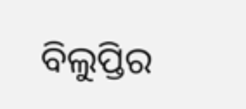ବିଲୁପ୍ତିର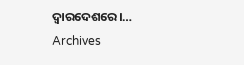ଦ୍ୱାରଦେଶରେ।…
Archives